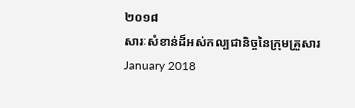២០១៨
សារៈសំខាន់ដ៏អស់កល្បជានិច្ចនៃក្រុមគ្រួសារ
January 2018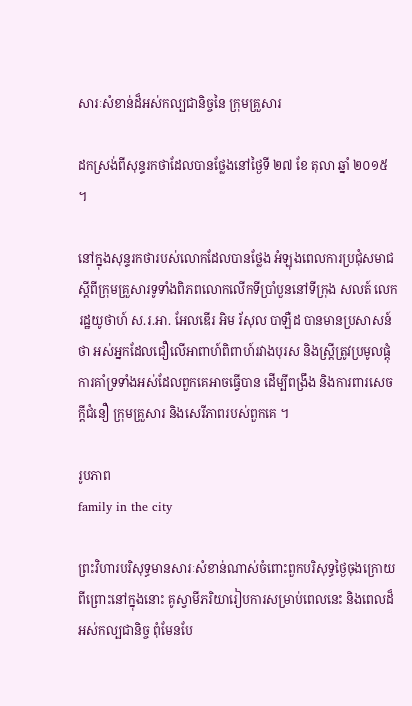សារៈសំខាន់ដ៏អស់កល្បជានិច្ចនៃ ក្រុមគ្រួសារ

ដកស្រង់ពីសុន្ទរកថាដែលបានថ្លែងនៅថ្ងៃទី ២៧ ខែ តុលា ឆ្នាំ ២០១៥ ។

នៅក្នុងសុន្ទរកថារបស់លោកដែលបានថ្លែង អំឡុងពេលការប្រជុំសមាជស្តីពីក្រុមគ្រួសារទូទាំងពិភពលោកលើកទីប្រាំបួននៅទីក្រុង សលត៍ លេក រដ្ឋយូថាហ៍ ស.រ.អា. អែលឌើរ អិម រ័សុល បាឡឺដ បានមានប្រសាសន៍ថា អស់អ្នកដែលជឿលើអាពាហ៍ពិពាហ៍រវាងបុរស និងស្ត្រីត្រូវប្រមូលផ្តុំការគាំទ្រទាំងអស់ដែលពួកគេអាចធ្វើបាន ដើម្បីពង្រឹង និងការពារសេចក្តីជំនឿ ក្រុមគ្រួសារ និងសេរីភាពរបស់ពួកគេ ។

រូបភាព
family in the city

ព្រះវិហារបរិសុទ្ធមានសារៈសំខាន់ណាស់ចំពោះពួកបរិសុទ្ធថ្ងៃចុងក្រោយ ពីព្រោះនៅក្នុងនោះ គូស្វាមីភរិយារៀបការសម្រាប់ពេលនេះ និងពេលដ៏អស់កល្បជានិច្ច ពុំមែនបែ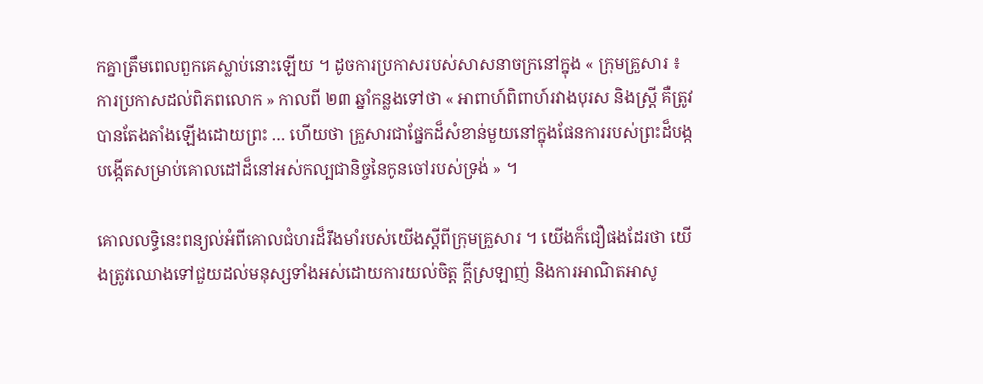កគ្នាត្រឹមពេលពួកគេស្លាប់នោះឡើយ ។ ដូចការប្រកាសរបស់សាសនាចក្រនៅក្នុង « ក្រុមគ្រួសារ ៖ ការប្រកាសដល់ពិភពលោក » កាលពី ២៣ ឆ្នាំកន្លងទៅថា « អាពាហ៍ពិពាហ៍រវាងបុរស និងស្ត្រី គឺត្រូវបានតែងតាំងឡើងដោយព្រះ … ហើយថា គ្រួសារជាផ្នែកដ៏សំខាន់មួយនៅក្នុងផែនការរបស់ព្រះដ៏បង្កបង្កើតសម្រាប់គោលដៅដ៏នៅអស់កល្បជានិច្ចនៃកូនចៅរបស់ទ្រង់ » ។

គោលលទ្ធិនេះពន្យល់អំពីគោលជំហរដ៏រឹងមាំរបស់យើងស្តីពីក្រុមគ្រួសារ ។ យើងក៏ជឿផងដែរថា យើងត្រូវឈោងទៅជួយដល់មនុស្សទាំងអស់ដោយការយល់ចិត្ត ក្តីស្រឡាញ់ និងការអាណិតអាសូ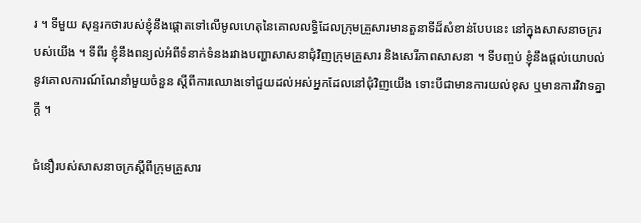រ ។ ទីមួយ សុន្ទរកថារបស់ខ្ញុំនឹងផ្តោតទៅលើមូលហេតុនៃគោលលទ្ធិដែលក្រុមគ្រួសារមានតួនាទីដ៏សំខាន់បែបនេះ នៅក្នុងសាសនាចក្ររបស់យើង ។ ទីពីរ ខ្ញុំនឹងពន្យល់អំពីទំនាក់ទំនងរវាងបញ្ហាសាសនាជុំវិញក្រុមគ្រួសារ និងសេរីភាពសាសនា ។ ទីបញ្ចប់ ខ្ញុំនឹងផ្តល់យោបល់នូវគោលការណ៍ណែនាំមួយចំនួន ស្តីពីការឈោងទៅជួយដល់អស់អ្នកដែលនៅជុំវិញយើង ទោះបីជាមានការយល់ខុស ឬមានការវិវាទគ្នាក្តី ។

ជំនឿរបស់សាសនាចក្រស្តីពីក្រុមគ្រួសារ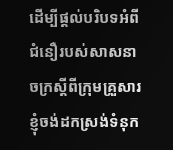ដើម្បីផ្តល់បរិបទអំពីជំនឿរបស់សាសនាចក្រស្តីពីក្រុមគ្រួសារ ខ្ញុំចង់ដកស្រង់ទំនុក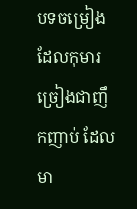បទចម្រៀងដែលកុមារច្រៀងជាញឹកញាប់ ដែលមា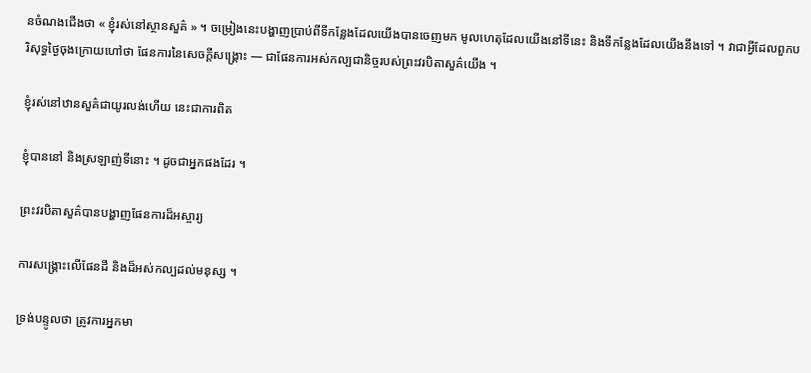នចំណងជើងថា « ខ្ញុំរស់នៅស្ថានសួគ៌ » ។ ចម្រៀងនេះបង្ហាញប្រាប់ពីទីកន្លែងដែលយើងបានចេញមក មូលហេតុដែលយើងនៅទីនេះ និងទីកន្លែងដែលយើងនឹងទៅ ។ វាជាអ្វីដែលពួកបរិសុទ្ធថ្ងៃចុងក្រោយហៅថា ផែនការនៃសេចក្ដីសង្គ្រោះ — ជាផែនការអស់កល្បជានិច្ចរបស់ព្រះវរបិតាសួគ៌យើង ។

ខ្ញុំរស់នៅឋានសួគ៌ជាយូរលង់ហើយ នេះជាការពិត

ខ្ញុំបាននៅ និងស្រឡាញ់ទីនោះ ។ ដូចជាអ្នកផងដែរ ។

ព្រះវរបិតាសួគ៌បានបង្ហាញផែនការដ៏អស្ចារ្យ

ការសង្គ្រោះលើផែនដី និងដ៏អស់កល្បដល់មនុស្ស ។

ទ្រង់បន្ទូលថា ត្រូវការអ្នកមា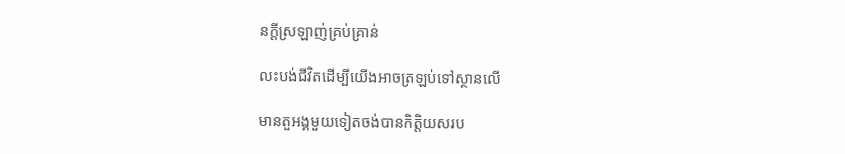នក្តីស្រឡាញ់គ្រប់គ្រាន់

លះបង់ជីវិតដើម្បីយើងអាចត្រឡប់ទៅស្ថានលើ

មានតួអង្គមួយទៀតចង់បានកិតិ្តយសរប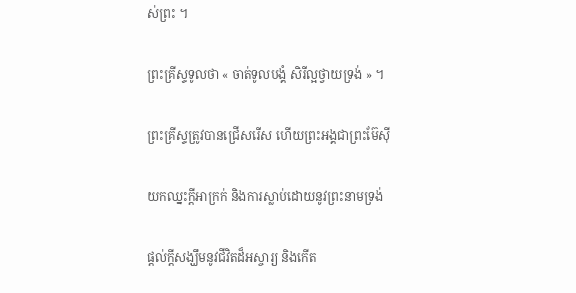ស់ព្រះ ។

ព្រះគ្រីស្ទទូលថា « ចាត់ទូលបង្គំ សិរីល្អថ្វាយទ្រង់ » ។

ព្រះគ្រីស្ទត្រូវបានជ្រើសរើស ហើយព្រះអង្គជាព្រះម៊ែស៊ី

យកឈ្នះក្តីអាក្រក់ និងការស្លាប់ដោយនូវព្រះនាមទ្រង់

ផ្តល់ក្តីសង្ឃឹមនូវជីវិតដ៏អស្ចារ្យ និងកើត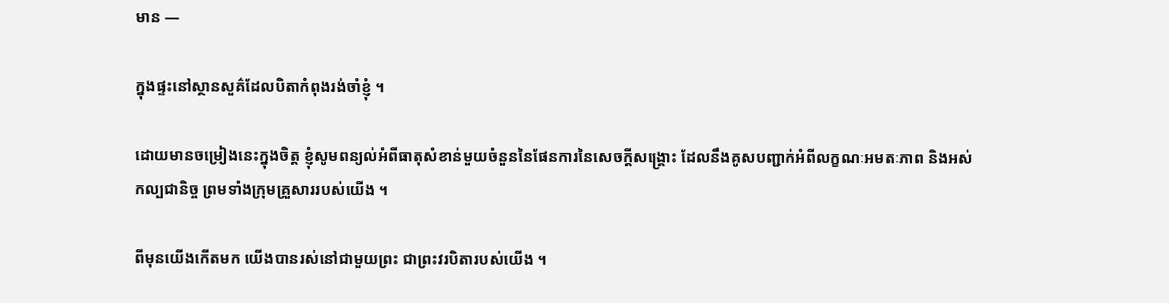មាន —

ក្នុងផ្ទះនៅស្ថានសួគ៌ដែលបិតាកំពុងរង់ចាំខ្ញុំ ។

ដោយមានចម្រៀងនេះក្នុងចិត្ត ខ្ញុំសូមពន្យល់អំពីធាតុសំខាន់មួយចំនួននៃផែនការនៃសេចក្តីសង្គ្រោះ ដែលនឹងគូសបញ្ជាក់អំពីលក្ខណៈអមតៈភាព និងអស់កល្បជានិច្ច ព្រមទាំងក្រុមគ្រួសាររបស់យើង ។

ពីមុនយើងកើតមក យើងបានរស់នៅជាមួយព្រះ ជាព្រះវរបិតារបស់យើង ។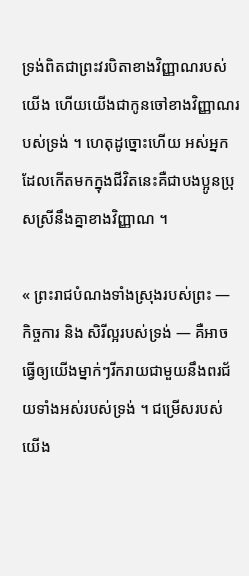ទ្រង់ពិតជាព្រះវរបិតាខាងវិញ្ញាណរបស់យើង ហើយយើងជាកូនចៅខាងវិញ្ញាណរបស់ទ្រង់ ។ ហេតុដូច្នោះហើយ អស់អ្នកដែលកើតមកក្នុងជីវិតនេះគឺជាបងប្អូនប្រុសស្រីនឹងគ្នាខាងវិញ្ញាណ ។

« ព្រះរាជបំណងទាំងស្រុងរបស់ព្រះ — កិច្ចការ និង សិរីល្អរបស់ទ្រង់ — គឺអាចធ្វើឲ្យយើងម្នាក់ៗរីករាយជាមួយនឹងពរជ័យទាំងអស់របស់ទ្រង់ ។ ជម្រើសរបស់យើង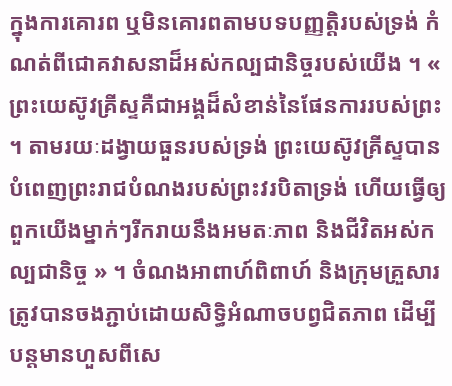ក្នុងការគោរព ឬមិនគោរពតាមបទបញ្ញត្តិរបស់ទ្រង់ កំណត់ពីជោគវាសនាដ៏អស់កល្បជានិច្ចរបស់យើង ។ « ព្រះយេស៊ូវគ្រីស្ទគឺជាអង្គដ៏សំខាន់នៃផែនការរបស់ព្រះ ។ តាមរយៈដង្វាយធួនរបស់ទ្រង់ ព្រះយេស៊ូវគ្រីស្ទបានបំពេញព្រះរាជបំណងរបស់ព្រះវរបិតាទ្រង់ ហើយធ្វើឲ្យពួកយើងម្នាក់ៗរីករាយនឹងអមតៈភាព និងជីវិតអស់កល្បជានិច្ច » ។ ចំណងអាពាហ៍ពិពាហ៍ និងក្រុមគ្រួសារត្រូវបានចងភ្ជាប់ដោយសិទ្ធិអំណាចបព្វជិតភាព ដើម្បីបន្តមានហួសពីសេ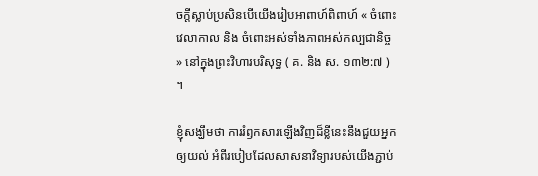ចក្តីស្លាប់ប្រសិនបើយើងរៀបអាពាហ៍ពិពាហ៍ « ចំពោះវេលាកាល និង ចំពោះអស់ទាំងភាពអស់កល្បជានិច្ច » នៅក្នុងព្រះវិហារបរិសុទ្ធ ( គ. និង ស. ១៣២:៧ ) ។

ខ្ញុំសង្ឃឹមថា ការរំឭកសារឡើងវិញដ៏ខ្លីនេះនឹងជួយអ្នកឲ្យយល់ អំពីរបៀបដែលសាសនាវិទ្យារបស់យើងភ្ជាប់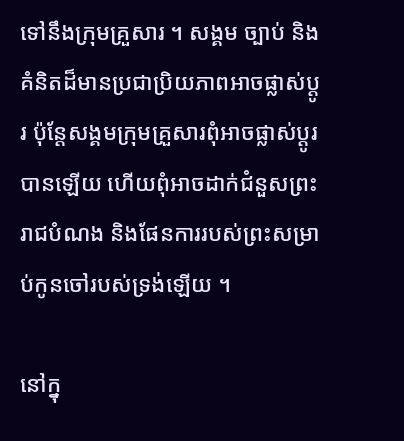ទៅនឹងក្រុមគ្រួសារ ។ សង្គម ច្បាប់ និងគំនិតដ៏មានប្រជាប្រិយភាពអាចផ្លាស់ប្តូរ ប៉ុន្តែសង្គមក្រុមគ្រួសារពុំអាចផ្លាស់ប្តូរបានឡើយ ហើយពុំអាចដាក់ជំនួសព្រះរាជបំណង និងផែនការរបស់ព្រះសម្រាប់កូនចៅរបស់ទ្រង់ឡើយ ។

នៅក្នុ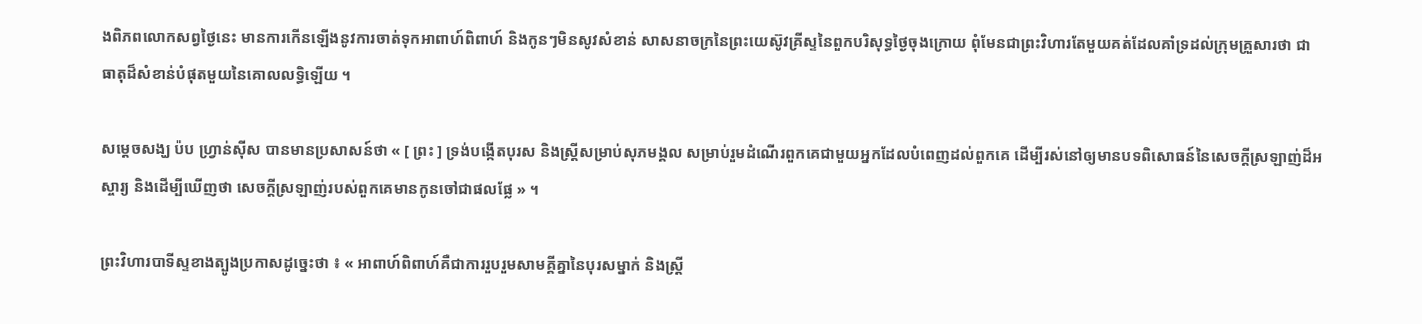ងពិភពលោកសព្វថ្ងៃនេះ មានការកើនឡើងនូវការចាត់ទុកអាពាហ៍ពិពាហ៍ និងកូនៗមិនសូវសំខាន់ សាសនាចក្រនៃព្រះយេស៊ូវគ្រីស្ទនៃពួកបរិសុទ្ធថ្ងៃចុងក្រោយ ពុំមែនជាព្រះវិហារតែមួយគត់ដែលគាំទ្រដល់ក្រុមគ្រួសារថា ជាធាតុដ៏សំខាន់បំផុតមួយនៃគោលលទ្ធិឡើយ ។

សម្តេចសង្ឃ ប៉ប ហ្វ្រាន់ស៊ីស បានមានប្រសាសន៍ថា « [ ព្រះ ] ទ្រង់បង្កើតបុរស និងស្ត្រីសម្រាប់សុភមង្គល សម្រាប់រួមដំណើរពួកគេជាមួយអ្នកដែលបំពេញដល់ពួកគេ ដើម្បីរស់នៅឲ្យមានបទពិសោធន៍នៃសេចក្តីស្រឡាញ់ដ៏អស្ចារ្យ និងដើម្បីឃើញថា សេចក្ដីស្រឡាញ់របស់ពួកគេមានកូនចៅជាផលផ្លែ » ។

ព្រះវិហារបាទីស្ទខាងត្បូងប្រកាសដូច្នេះថា ៖ « អាពាហ៍ពិពាហ៍គឺជាការរួបរួមសាមគ្គីគ្នានៃបុរសម្នាក់ និងស្ត្រី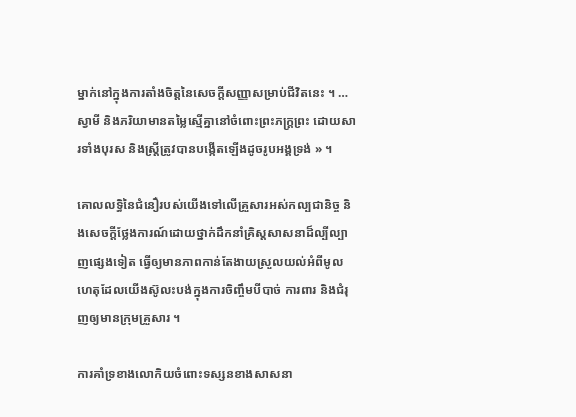ម្នាក់នៅក្នុងការតាំងចិត្តនៃសេចក្តីសញ្ញាសម្រាប់ជីវិតនេះ ។ … ស្វាមី និងភរិយាមានតម្លៃស្មើគ្នានៅចំពោះព្រះភក្ត្រព្រះ ដោយសារទាំងបុរស និងស្ត្រីត្រូវបានបង្កើតឡើងដូចរូបអង្គទ្រង់ » ។

គោលលទ្ធិនៃជំនឿរបស់យើងទៅលើគ្រួសារអស់កល្បជានិច្ច និងសេចក្តីថ្លែងការណ៍ដោយថ្នាក់ដឹកនាំគ្រិស្តសាសនាដ៏ល្បីល្បាញផ្សេងទៀត ធ្វើឲ្យមានភាពកាន់តែងាយស្រួលយល់អំពីមូលហេតុដែលយើងស៊ូលះបង់ក្នុងការចិញ្ចឹមបីបាច់ ការពារ និងជំរុញឲ្យមានក្រុមគ្រួសារ ។

ការគាំទ្រខាងលោកិយចំពោះទស្សនខាងសាសនា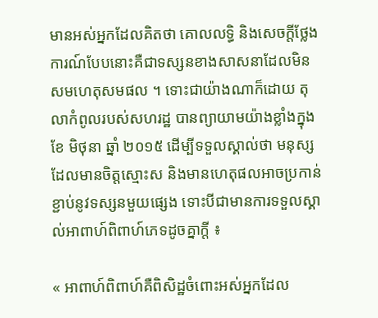មានអស់អ្នកដែលគិតថា គោលលទ្ធិ និងសេចក្តីថ្លែងការណ៍បែបនោះគឺជាទស្សនខាងសាសនាដែលមិនសមហេតុសមផល ។ ទោះជាយ៉ាងណាក៏ដោយ តុលាកំពូលរបស់សហរដ្ឋ បានព្យាយាមយ៉ាងខ្លាំងក្នុងខែ មិថុនា ឆ្នាំ ២០១៥ ដើម្បីទទួលស្គាល់ថា មនុស្សដែលមានចិត្តស្មោះស និងមានហេតុផលអាចប្រកាន់ខ្ជាប់នូវទស្សនមួយផ្សេង ទោះបីជាមានការទទួលស្គាល់អាពាហ៍ពិពាហ៍ភេទដូចគ្នាក្តី ៖

« អាពាហ៍ពិពាហ៍គឺពិសិដ្ឋចំពោះអស់អ្នកដែល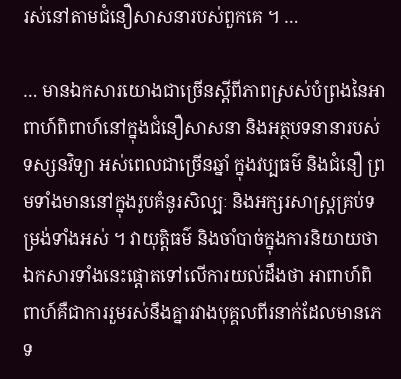រស់នៅតាមជំនឿសាសនារបស់ពួកគេ ។ …

… មានឯកសារយោងជាច្រើនស្តីពីភាពស្រស់បំព្រងនៃអាពាហ៍ពិពាហ៍នៅក្នុងជំនឿសាសនា និងអត្ថបទនានារបស់ទស្សនវិទ្យា អស់ពេលជាច្រើនឆ្នាំ ក្នុងវប្បធម៌ និងជំនឿ ព្រមទាំងមាននៅក្នុងរូបគំនូរសិល្បៈ និងអក្សរសាស្ត្រគ្រប់ទម្រង់ទាំងអស់ ។ វាយុត្តិធម៌ និងចាំបាច់ក្នុងការនិយាយថា ឯកសារទាំងនេះផ្តោតទៅលើការយល់ដឹងថា អាពាហ៍ពិពាហ៍គឺជាការរួមរស់នឹងគ្នារវាងបុគ្គលពីរនាក់ដែលមានភេទ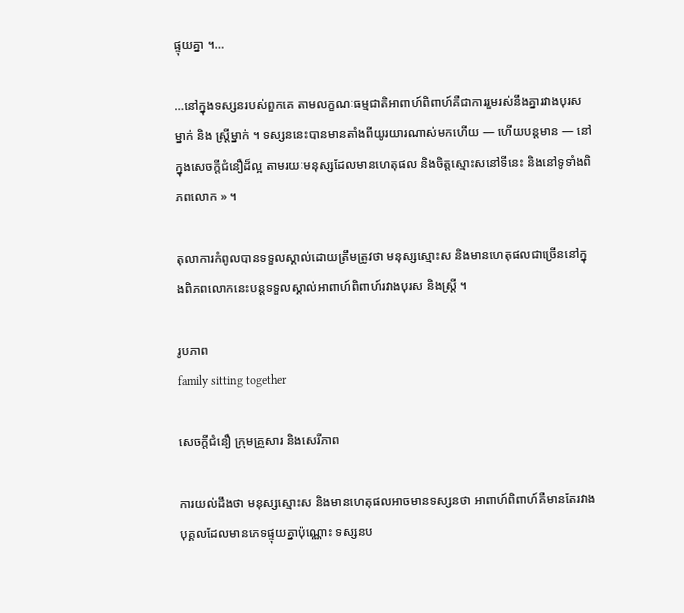ផ្ទុយគ្នា ។…

…នៅក្នុងទស្សនរបស់ពួកគេ តាមលក្ខណៈធម្មជាតិអាពាហ៍ពិពាហ៍គឺជាការរួមរស់នឹងគ្នារវាងបុរសម្នាក់ និង ស្ត្រីម្នាក់ ។ ទស្សននេះបានមានតាំងពីយូរយារណាស់មកហើយ — ហើយបន្តមាន — នៅក្នុងសេចក្តីជំនឿដ៏ល្អ តាមរយៈមនុស្សដែលមានហេតុផល និងចិត្តស្មោះសនៅទីនេះ និងនៅទូទាំងពិភពលោក » ។

តុលាការកំពូលបានទទួលស្គាល់ដោយត្រឹមត្រូវថា មនុស្សស្មោះស និងមានហេតុផលជាច្រើននៅក្នុងពិភពលោកនេះបន្តទទួលស្គាល់អាពាហ៍ពិពាហ៍រវាងបុរស និងស្ត្រី ។

រូបភាព
family sitting together

សេចក្តីជំនឿ ក្រុមគ្រួសារ និងសេរីភាព

ការយល់ដឹងថា មនុស្សស្មោះស និងមានហេតុផលអាចមានទស្សនថា អាពាហ៍ពិពាហ៍គឺមានតែរវាងបុគ្គលដែលមានភេទផ្ទុយគ្នាប៉ុណ្ណោះ ទស្សនប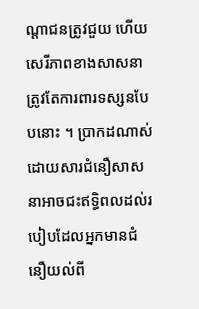ណ្តាជនត្រូវជួយ ហើយសេរីភាពខាងសាសនាត្រូវតែការពារទស្សនបែបនោះ ។ ប្រាកដណាស់ ដោយសារជំនឿសាសនាអាចជះឥទ្ធិពលដល់របៀបដែលអ្នកមានជំនឿយល់ពី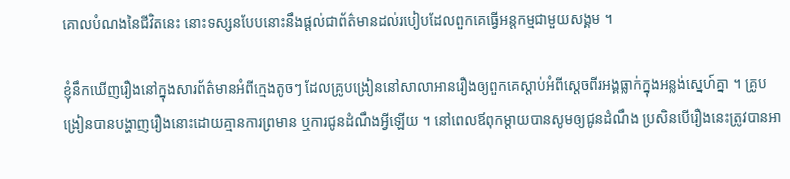គោលបំណងនៃជីវិតនេះ នោះទស្សនបែបនោះនឹងផ្តល់ជាព័ត៌មានដល់របៀបដែលពួកគេធ្វើអន្តកម្មជាមួយសង្គម ។

ខ្ញុំនឹកឃើញរឿងនៅក្នុងសារព័ត៌មានអំពីក្មេងតូចៗ ដែលគ្រូបង្រៀននៅសាលាអានរឿងឲ្យពួកគេស្តាប់អំពីស្តេចពីរអង្គធ្លាក់ក្នុងអន្លង់ស្នេហ៍គ្នា ។ គ្រូបង្រៀនបានបង្ហាញរឿងនោះដោយគ្មានការព្រមាន ឬការជូនដំណឹងអ្វីឡើយ ។ នៅពេលឪពុកម្តាយបានសូមឲ្យជូនដំណឹង ប្រសិនបើរឿងនេះត្រូវបានអា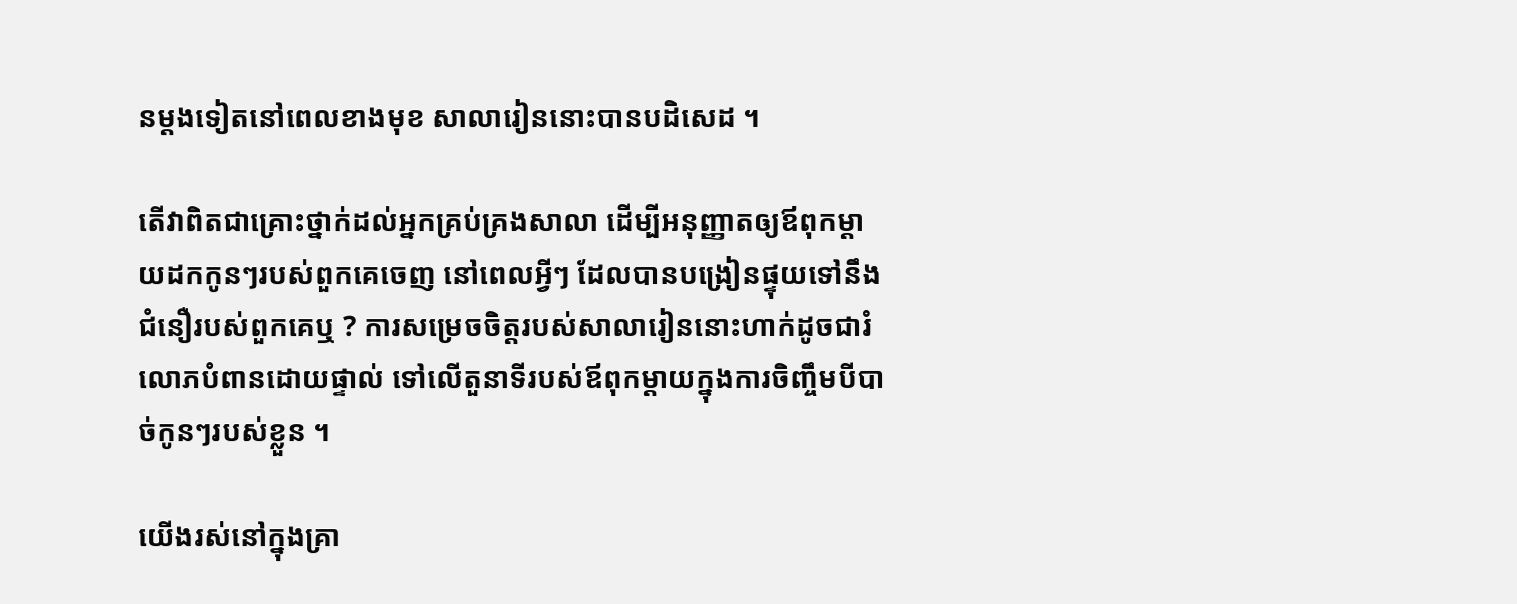នម្តងទៀតនៅពេលខាងមុខ សាលារៀននោះបានបដិសេដ ។

តើវាពិតជាគ្រោះថ្នាក់ដល់អ្នកគ្រប់គ្រងសាលា ដើម្បីអនុញ្ញាតឲ្យឪពុកម្តាយដកកូនៗរបស់ពួកគេចេញ នៅពេលអ្វីៗ ដែលបានបង្រៀនផ្ទុយទៅនឹងជំនឿរបស់ពួកគេឬ ? ការសម្រេចចិត្តរបស់សាលារៀននោះហាក់ដូចជារំលោភបំពានដោយផ្ទាល់ ទៅលើតួនាទីរបស់ឪពុកម្តាយក្នុងការចិញ្ចឹមបីបាច់កូនៗរបស់ខ្លួន ។

យើងរស់នៅក្នុងគ្រា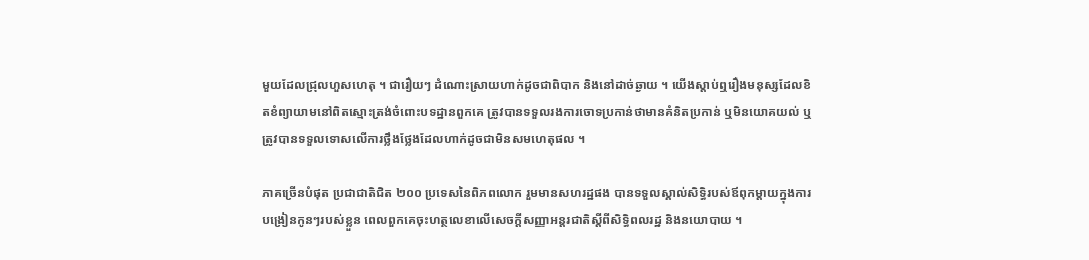មួយដែលជ្រុលហួសហេតុ ។ ជារឿយៗ ដំណោះស្រាយហាក់ដូចជាពិបាក និងនៅដាច់ឆ្ងាយ ។ យើងស្តាប់ឮរឿងមនុស្សដែលខិតខំព្យាយាមនៅពិតស្មោះត្រង់ចំពោះបទដ្ឋានពួកគេ ត្រូវបានទទួលរងការចោទប្រកាន់ថាមានគំនិតប្រកាន់ ឬមិនយោគយល់ ឬត្រូវបានទទួលទោសលើការថ្លឹងថ្លែងដែលហាក់ដូចជាមិនសមហេតុផល ។

ភាគច្រើនបំផុត ប្រជាជាតិជិត ២០០ ប្រទេសនៃពិភពលោក រួមមានសហរដ្ឋផង បានទទួលស្គាល់សិទ្ធិរបស់ឪពុកម្តាយក្នុងការបង្រៀនកូនៗរបស់ខ្លួន ពេលពួកគេចុះហត្ថលេខាលើសេចក្តីសញ្ញាអន្តរជាតិស្តីពីសិទ្ធិពលរដ្ឋ និងនយោបាយ ។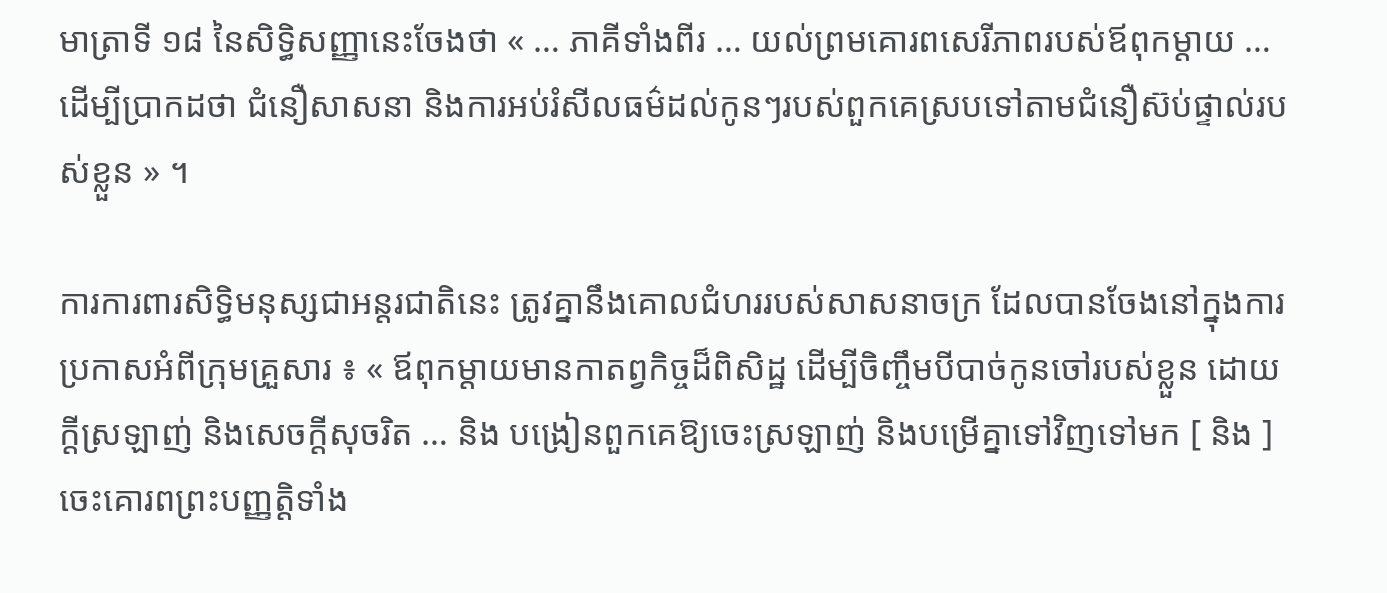មាត្រាទី ១៨ នៃសិទ្ធិសញ្ញានេះចែងថា « … ភាគីទាំងពីរ … យល់ព្រមគោរពសេរីភាពរបស់ឪពុកម្តាយ … ដើម្បីប្រាកដថា ជំនឿសាសនា និងការអប់រំសីលធម៌ដល់កូនៗរបស់ពួកគេស្របទៅតាមជំនឿស៊ប់ផ្ទាល់របស់ខ្លួន » ។

ការការពារសិទ្ធិមនុស្សជាអន្តរជាតិនេះ ត្រូវគ្នានឹងគោលជំហររបស់សាសនាចក្រ ដែលបានចែងនៅក្នុងការប្រកាសអំពីក្រុមគ្រួសារ ៖ « ឪពុកម្តាយមានកាតព្វកិច្ចដ៏ពិសិដ្ឋ ដើម្បីចិញ្ចឹមបីបាច់កូនចៅរបស់ខ្លួន ដោយក្តីស្រឡាញ់ និងសេចក្តីសុចរិត … និង បង្រៀនពួកគេឱ្យចេះស្រឡាញ់ និងបម្រើគ្នាទៅវិញទៅមក [ និង ] ចេះគោរពព្រះបញ្ញត្តិទាំង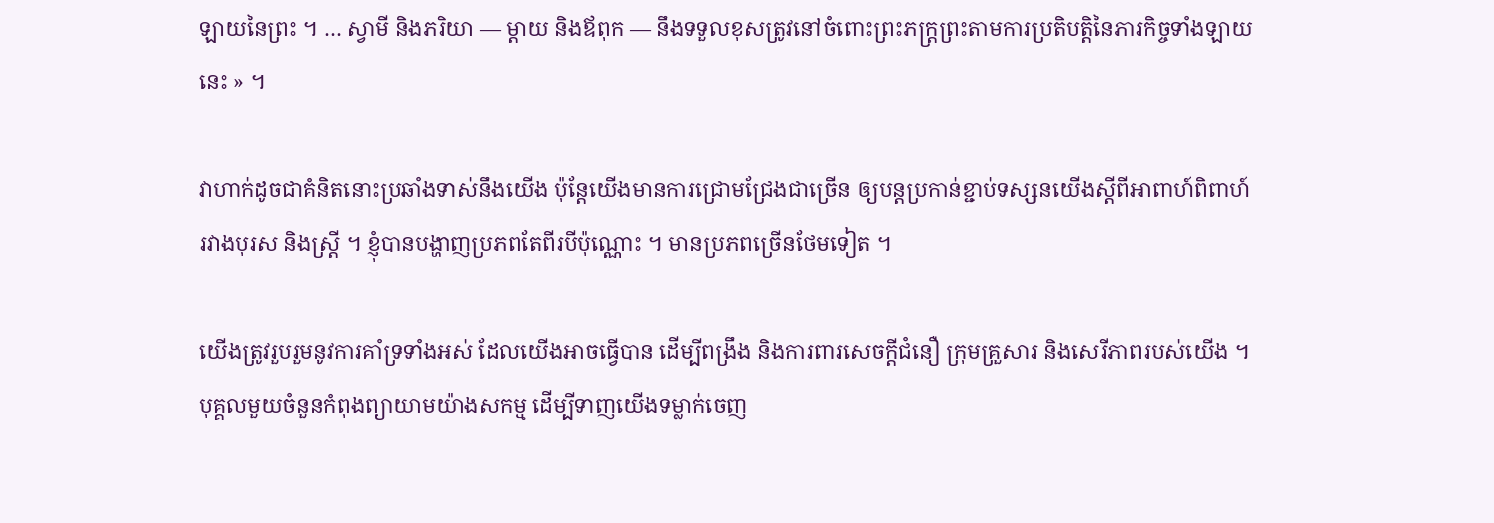ឡាយនៃព្រះ ។ … ស្វាមី និងភរិយា — ម្តាយ និងឪពុក — នឹងទទួលខុសត្រូវនៅចំពោះព្រះភក្ត្រព្រះតាមការប្រតិបត្តិនៃភារកិច្ចទាំងឡាយនេះ » ។

វាហាក់ដូចជាគំនិតនោះប្រឆាំងទាស់នឹងយើង ប៉ុន្តែយើងមានការជ្រោមជ្រែងជាច្រើន ឲ្យបន្តប្រកាន់ខ្ជាប់ទស្សនយើងស្តីពីអាពាហ៍ពិពាហ៍រវាងបុរស និងស្ត្រី ។ ខ្ញុំបានបង្ហាញប្រភពតែពីរបីប៉ុណ្ណោះ ។ មានប្រភពច្រើនថែមទៀត ។

យើងត្រូវរួបរួមនូវការគាំទ្រទាំងអស់ ដែលយើងអាចធ្វើបាន ដើម្បីពង្រឹង និងការពារសេចក្តីជំនឿ ក្រុមគ្រួសារ និងសេរីភាពរបស់យើង ។ បុគ្គលមួយចំនួនកំពុងព្យាយាមយ៉ាងសកម្ម ដើម្បីទាញយើងទម្លាក់ចេញ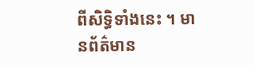ពីសិទ្ធិទាំងនេះ ។ មានព័ត៌មាន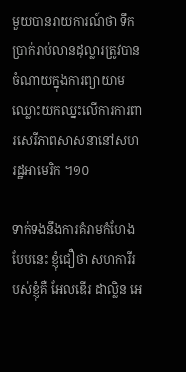មួយបានរាយការណ៍ថា ទឹកប្រាក់រាប់លានដុល្លារត្រូវបានចំណាយក្នុងការព្យាយាមឈ្លោះយកឈ្នះលើការការពារសេរីភាពសាសនានៅសហរដ្ឋអាមេរិក ។១០

ទាក់ទងនឹងការគំរាមកំហែងបែបនេះ ខ្ញុំជឿថា សហការីរបស់ខ្ញុំគឺ អែលឌើរ ដាល្លិន អេ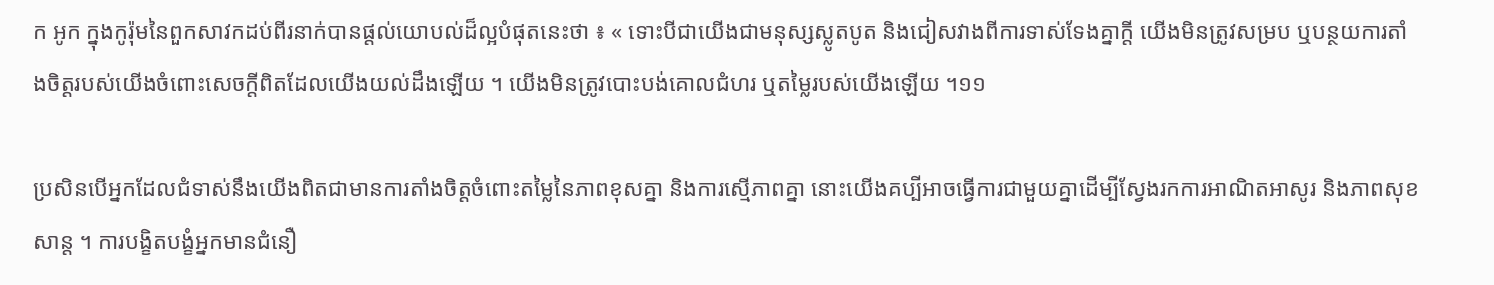ក អូក ក្នុងកូរ៉ុមនៃពួកសាវកដប់ពីរនាក់បានផ្តល់យោបល់ដ៏ល្អបំផុតនេះថា ៖ « ទោះបីជាយើងជាមនុស្សស្លូតបូត និងជៀសវាងពីការទាស់ទែងគ្នាក្តី យើងមិនត្រូវសម្រប ឬបន្ថយការតាំងចិត្តរបស់យើងចំពោះសេចក្តីពិតដែលយើងយល់ដឹងឡើយ ។ យើងមិនត្រូវបោះបង់គោលជំហរ ឬតម្លៃរបស់យើងឡើយ ។១១

ប្រសិនបើអ្នកដែលជំទាស់នឹងយើងពិតជាមានការតាំងចិត្តចំពោះតម្លៃនៃភាពខុសគ្នា និងការស្មើភាពគ្នា នោះយើងគប្បីអាចធ្វើការជាមួយគ្នាដើម្បីស្វែងរកការអាណិតអាសូរ និងភាពសុខសាន្ត ។ ការបង្ខិតបង្ខំអ្នកមានជំនឿ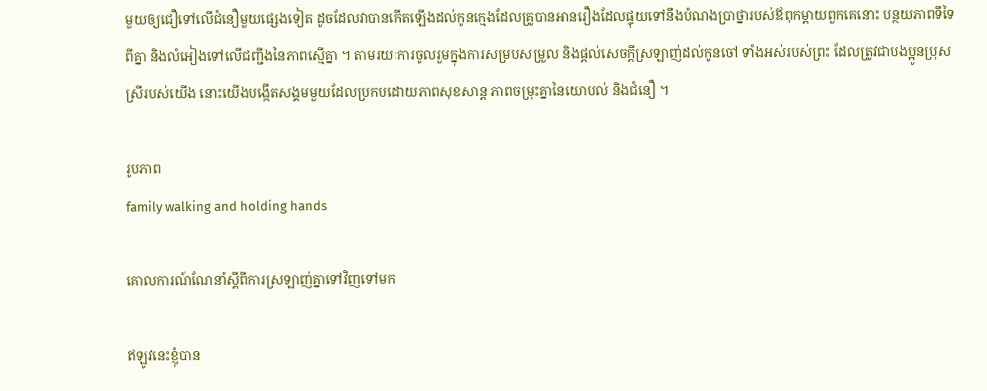មួយឲ្យជឿទៅលើជំនឿមួយផ្សេងទៀត ដូចដែលវាបានកើតឡើងដល់កូនក្មេងដែលគ្រូបានអានរឿងដែលផ្ទុយទៅនឹងបំណងប្រាថ្នារបស់ឪពុកម្តាយពួកគេនោះ បន្ថយភាពទីទៃពីគ្នា និងលំអៀងទៅលើជញ្ជីងនៃភាពស្មើគ្នា ។ តាមរយៈការចូលរួមក្នុងការសម្របសម្រួល និងផ្តល់សេចក្តីស្រឡាញ់ដល់កូនចៅ ទាំងអស់របស់ព្រះ ដែលត្រូវជាបងប្អូនប្រុសស្រីរបស់យើង នោះយើងបង្កើតសង្គមមួយដែលប្រកបដោយភាពសុខសាន្ត ភាពចម្រុះគ្នានៃយោបល់ និងជំនឿ ។

រូបភាព
family walking and holding hands

គោលការណ៍ណែនាំស្តីពីការស្រឡាញ់គ្នាទៅវិញទៅមក

ឥឡូវនេះខ្ញុំបាន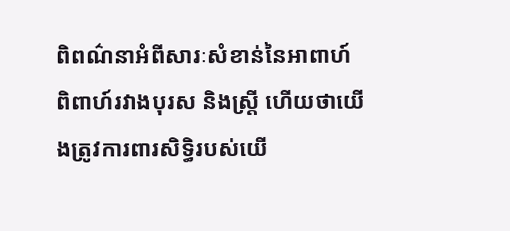ពិពណ៌នាអំពីសារៈសំខាន់នៃអាពាហ៍ពិពាហ៍រវាងបុរស និងស្ត្រី ហើយថាយើងត្រូវការពារសិទ្ធិរបស់យើ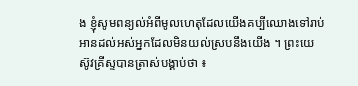ង ខ្ញុំសូមពន្យល់អំពីមូលហេតុដែលយើងគប្បីឈោងទៅរាប់អានដល់អស់អ្នកដែលមិនយល់ស្របនឹងយើង ។ ព្រះយេស៊ូវគ្រីស្ទបានត្រាស់បង្គាប់ថា ៖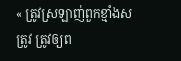« ត្រូវស្រឡាញ់ពួកខ្មាំងសត្រូវ ត្រូវឲ្យព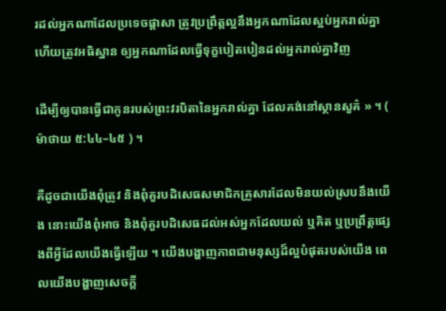រដល់អ្នកណាដែលប្រទេចផ្តាសា ត្រូវប្រព្រឹត្តល្អនឹងអ្នកណាដែលស្អប់អ្នករាល់គ្នា ហើយត្រូវអធិស្ឋាន ឲ្យអ្នកណាដែលធ្វើទុក្ខបៀតបៀនដល់អ្នករាល់គ្នាវិញ

ដើម្បីឲ្យបានធ្វើជាកូនរបស់ព្រះវរបិតានៃអ្នករាល់គ្នា ដែលគង់នៅស្ថានសួគ៌ » ។ ( ម៉ាថាយ ៥:៤៤–៤៥ ) ។

គឺដូចជាយើងពុំត្រូវ និងពុំគួរបដិសេធសមាជិកគ្រួសារដែលមិនយល់ស្របនឹងយើង នោះយើងពុំអាច និងពុំគួរបដិសេធដល់អស់អ្នកដែលយល់ ឬគិត ឬប្រព្រឹត្តផ្សេងពីអ្វីដែលយើងធ្វើឡើយ ។ យើងបង្ហាញភាពជាមនុស្សដ៏ល្អបំផុតរបស់យើង ពេលយើងបង្ហាញសេចក្តី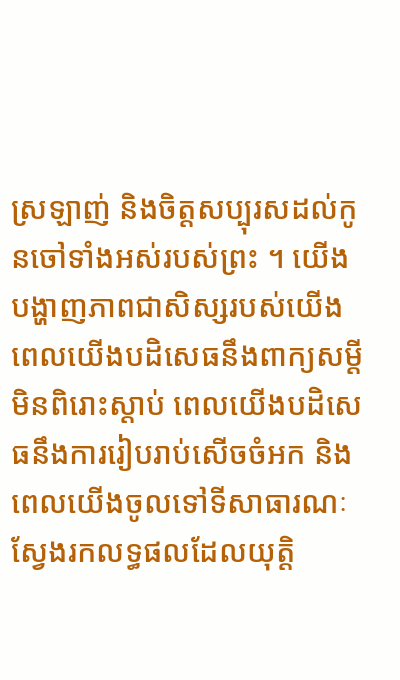ស្រឡាញ់ និងចិត្តសប្បុរសដល់កូនចៅទាំងអស់របស់ព្រះ ។ យើងបង្ហាញភាពជាសិស្សរបស់យើង ពេលយើងបដិសេធនឹងពាក្យសម្តីមិនពិរោះស្តាប់ ពេលយើងបដិសេធនឹងការរៀបរាប់សើចចំអក និងពេលយើងចូលទៅទីសាធារណៈ ស្វែងរកលទ្ធផលដែលយុត្តិ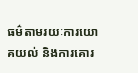ធម៌តាមរយៈការយោគយល់ និងការគោរ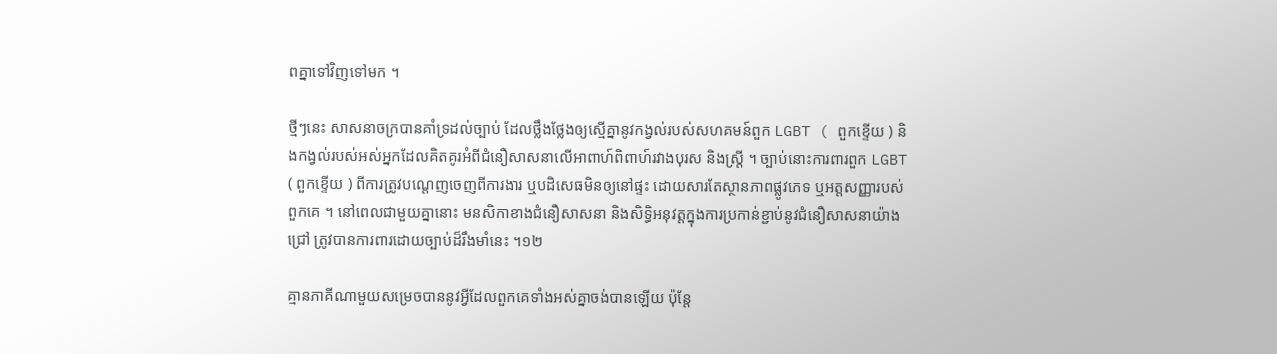ពគ្នាទៅវិញទៅមក ។

ថ្មីៗនេះ សាសនាចក្របានគាំទ្រដល់ច្បាប់ ដែលថ្លឹងថ្លែងឲ្យស្មើគ្នានូវកង្វល់របស់សហគមន៍ពួក LGBT ( ពួកខ្ទើយ ) និងកង្វល់របស់អស់អ្នកដែលគិតគូរអំពីជំនឿសាសនាលើអាពាហ៍ពិពាហ៍រវាងបុរស និងស្ត្រី ។ ច្បាប់នោះការពារពួក LGBT ( ពួកខ្ទើយ ) ពីការត្រូវបណ្តេញចេញពីការងារ ឬបដិសេធមិនឲ្យនៅផ្ទះ ដោយសារតែស្ថានភាពផ្លូវភេទ ឬអត្តសញ្ញារបស់ពួកគេ ។ នៅពេលជាមួយគ្នានោះ មនសិកាខាងជំនឿសាសនា និងសិទ្ធិអនុវត្តក្នុងការប្រកាន់ខ្ជាប់នូវជំនឿសាសនាយ៉ាងជ្រៅ ត្រូវបានការពារដោយច្បាប់ដ៏រឹងមាំនេះ ។១២

គ្មានភាគីណាមួយសម្រេចបាននូវអ្វីដែលពួកគេទាំងអស់គ្នាចង់បានឡើយ ប៉ុន្តែ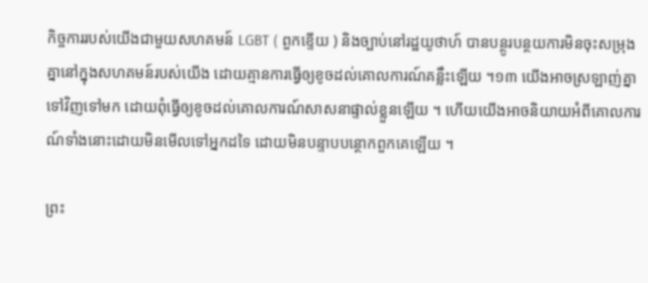កិច្ចការរបស់យើងជាមួយសហគមន៍ LGBT ( ពួកខ្ទើយ ) និងច្បាប់នៅរដ្ឋយូថាហ៍ បានបន្ថូរបន្ថយការមិនចុះសម្រុងគ្នានៅក្នុងសហគមន៍របស់យើង ដោយគ្មានការធ្វើឲ្យខូចដល់គោលការណ៍គន្លឹះឡើយ ។១៣ យើងអាចស្រឡាញ់គ្នាទៅវិញទៅមក ដោយពុំធ្វើឲ្យខូចដល់គោលការណ៍សាសនាផ្ទាល់ខ្លួនឡើយ ។ ហើយយើងអាចនិយាយអំពីគោលការណ៍ទាំងនោះដោយមិនមើលទៅអ្នកដទៃ ដោយមិនបន្ទាបបន្ថោកពួកគេឡើយ ។

ព្រះ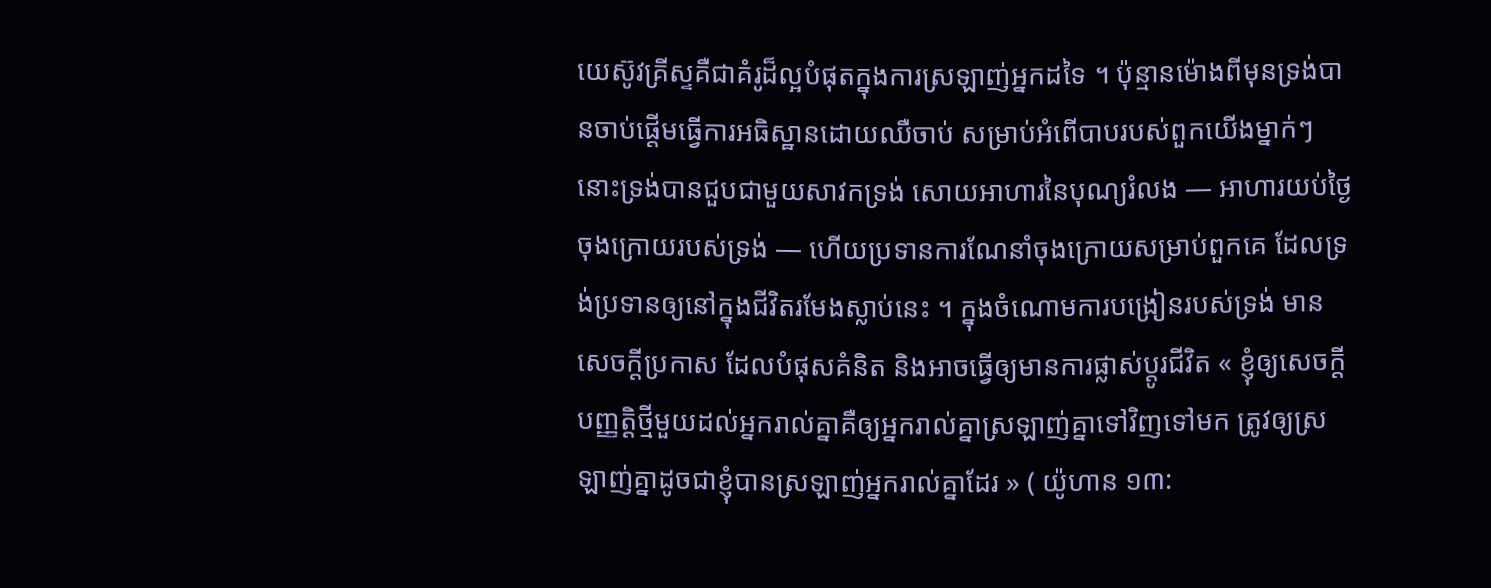យេស៊ូវគ្រីស្ទគឺជាគំរូដ៏ល្អបំផុតក្នុងការស្រឡាញ់អ្នកដទៃ ។ ប៉ុន្មានម៉ោងពីមុនទ្រង់បានចាប់ផ្តើមធ្វើការអធិស្ឋានដោយឈឺចាប់ សម្រាប់អំពើបាបរបស់ពួកយើងម្នាក់ៗ នោះទ្រង់បានជួបជាមួយសាវកទ្រង់ សោយអាហារនៃបុណ្យរំលង — អាហារយប់ថ្ងៃចុងក្រោយរបស់ទ្រង់ — ហើយប្រទានការណែនាំចុងក្រោយសម្រាប់ពួកគេ ដែលទ្រង់ប្រទានឲ្យនៅក្នុងជីវិតរមែងស្លាប់នេះ ។ ក្នុងចំណោមការបង្រៀនរបស់ទ្រង់ មានសេចក្តីប្រកាស ដែលបំផុសគំនិត និងអាចធ្វើឲ្យមានការផ្លាស់ប្តូរជីវិត « ខ្ញុំឲ្យសេចក្ដីបញ្ញត្តិថ្មីមួយដល់អ្នករាល់គ្នាគឺឲ្យអ្នករាល់គ្នាស្រឡាញ់គ្នាទៅវិញទៅមក ត្រូវឲ្យស្រឡាញ់គ្នាដូចជាខ្ញុំបានស្រឡាញ់អ្នករាល់គ្នាដែរ » ( យ៉ូហាន ១៣: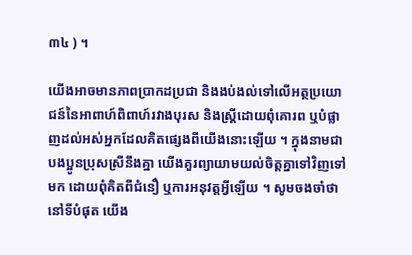៣៤ ) ។

យើងអាចមានភាពប្រាកដប្រជា និងងប់ងល់ទៅលើអត្ថប្រយោជន៍នៃអាពាហ៍ពិពាហ៍រវាងបុរស និងស្ត្រីដោយពុំគោរព ឬបំផ្លាញដល់អស់អ្នកដែលគិតផ្សេងពីយើងនោះឡើយ ។ ក្នុងនាមជាបងប្អូនប្រុសស្រីនឹងគ្នា យើងគួរព្យាយាមយល់ចិត្តគ្នាទៅវិញទៅមក ដោយពុំគិតពីជំនឿ ឬការអនុវត្តអ្វីឡើយ ។ សូមចងចាំថា នៅទីបំផុត យើង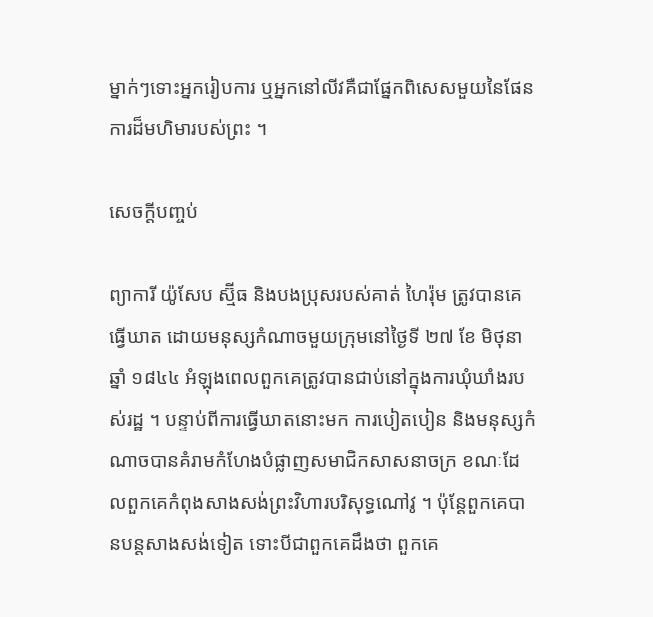ម្នាក់ៗទោះអ្នករៀបការ ឬអ្នកនៅលីវគឺជាផ្នែកពិសេសមួយនៃផែនការដ៏មហិមារបស់ព្រះ ។

សេចក្ដីបញ្ចប់

ព្យាការី យ៉ូសែប ស្ម៊ីធ និងបងប្រុសរបស់គាត់ ហៃរ៉ុម ត្រូវបានគេធ្វើឃាត ដោយមនុស្សកំណាចមួយក្រុមនៅថ្ងៃទី ២៧ ខែ មិថុនា ឆ្នាំ ១៨៤៤ អំឡុងពេលពួកគេត្រូវបានជាប់នៅក្នុងការឃុំឃាំងរបស់រដ្ឋ ។ បន្ទាប់ពីការធ្វើឃាតនោះមក ការបៀតបៀន និងមនុស្សកំណាចបានគំរាមកំហែងបំផ្លាញសមាជិកសាសនាចក្រ ខណៈដែលពួកគេកំពុងសាងសង់ព្រះវិហារបរិសុទ្ធណៅវូ ។ ប៉ុន្តែពួកគេបានបន្តសាងសង់ទៀត ទោះបីជាពួកគេដឹងថា ពួកគេ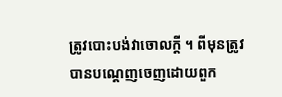ត្រូវបោះបង់វាចោលក្តី ។ ពីមុនត្រូវបានបណ្តេញចេញដោយពួក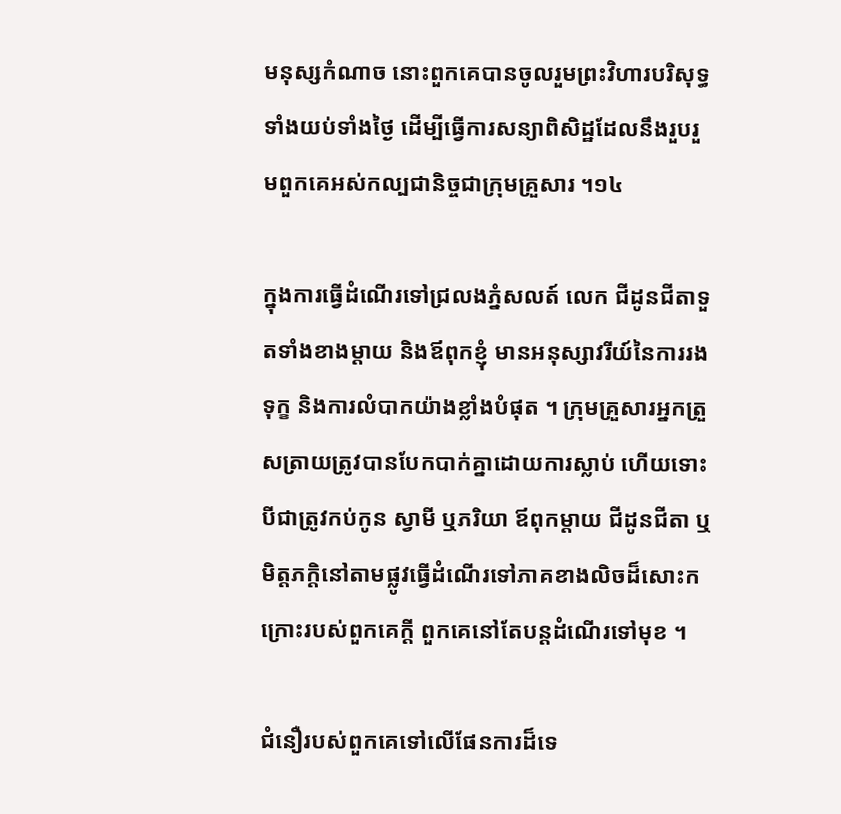មនុស្សកំណាច នោះពួកគេបានចូលរួមព្រះវិហារបរិសុទ្ធទាំងយប់ទាំងថ្ងៃ ដើម្បីធ្វើការសន្យាពិសិដ្ឋដែលនឹងរួបរួមពួកគេអស់កល្បជានិច្ចជាក្រុមគ្រួសារ ។១៤

ក្នុងការធ្វើដំណើរទៅជ្រលងភ្នំសលត៍ លេក ជីដូនជីតាទួតទាំងខាងម្តាយ និងឪពុកខ្ញុំ មានអនុស្សាវរីយ៍នៃការរងទុក្ខ និងការលំបាកយ៉ាងខ្លាំងបំផុត ។ ក្រុមគ្រួសារអ្នកត្រួសត្រាយត្រូវបានបែកបាក់គ្នាដោយការស្លាប់ ហើយទោះបីជាត្រូវកប់កូន ស្វាមី ឬភរិយា ឪពុកម្ដាយ ជីដូនជីតា ឬមិត្តភក្តិនៅតាមផ្លូវធ្វើដំណើរទៅភាគខាងលិចដ៏សោះកក្រោះរបស់ពួកគេក្តី ពួកគេនៅតែបន្តដំណើរទៅមុខ ។

ជំនឿរបស់ពួកគេទៅលើផែនការដ៏ទេ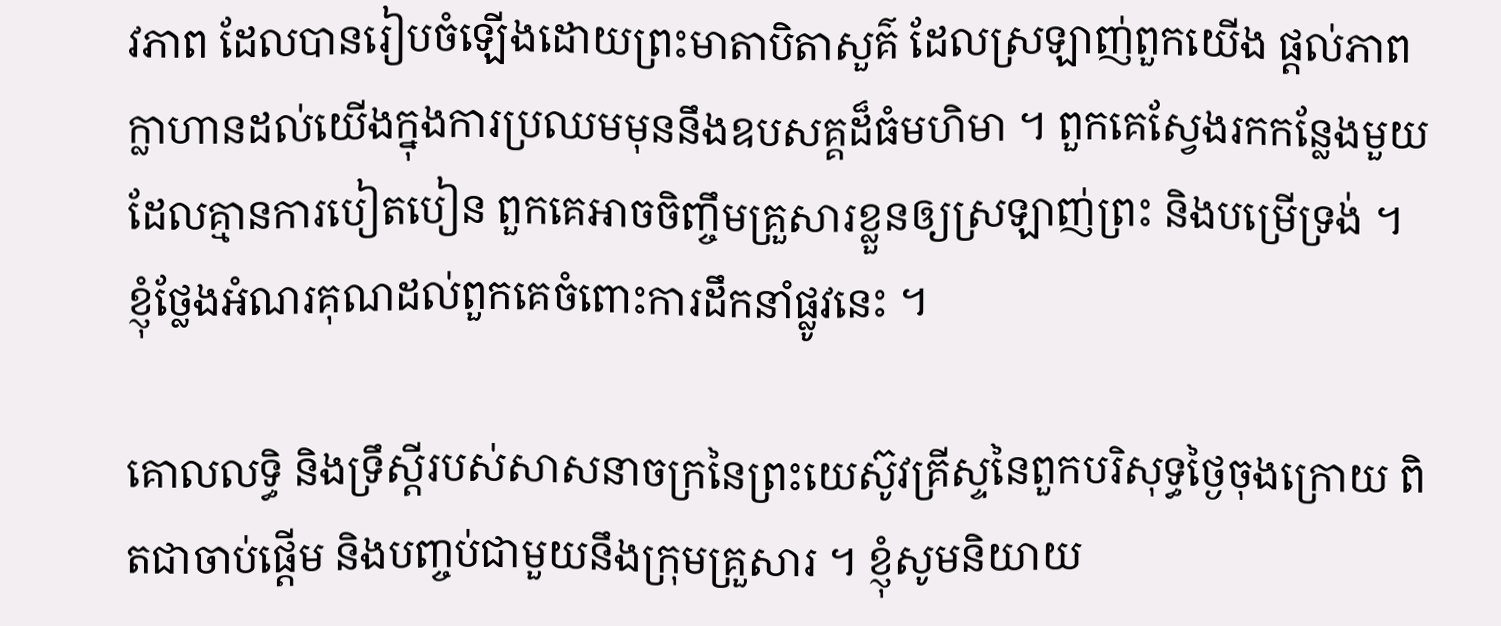វភាព ដែលបានរៀបចំឡើងដោយព្រះមាតាបិតាសួគ៌ ដែលស្រឡាញ់ពួកយើង ផ្តល់ភាពក្លាហានដល់យើងក្នុងការប្រឈមមុននឹងឧបសគ្គដ៏ធំមហិមា ។ ពួកគេស្វែងរកកន្លែងមួយដែលគ្មានការបៀតបៀន ពួកគេអាចចិញ្ចឹមគ្រួសារខ្លួនឲ្យស្រឡាញ់ព្រះ និងបម្រើទ្រង់ ។ ខ្ញុំថ្លែងអំណរគុណដល់ពួកគេចំពោះការដឹកនាំផ្លូវនេះ ។

គោលលទ្ធិ និងទ្រឹស្តីរបស់សាសនាចក្រនៃព្រះយេស៊ូវគ្រីស្ទនៃពួកបរិសុទ្ធថ្ងៃចុងក្រោយ ពិតជាចាប់ផ្តើម និងបញ្ចប់ជាមួយនឹងក្រុមគ្រួសារ ។ ខ្ញុំសូមនិយាយ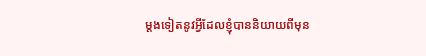ម្តងទៀតនូវអ្វីដែលខ្ញុំបាននិយាយពីមុន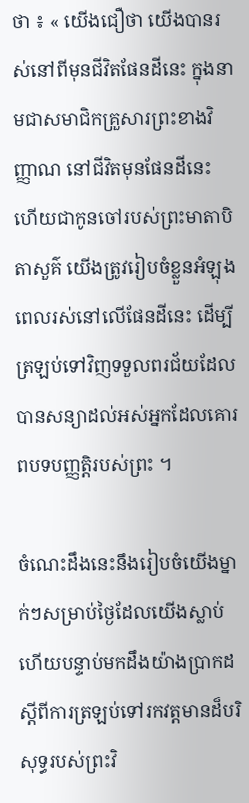ថា ៖ « យើងជឿថា យើងបានរស់នៅពីមុនជីវិតផែនដីនេះ ក្នុងនាមជាសមាជិកគ្រួសារព្រះខាងវិញ្ញាណ នៅជីវិតមុនផែនដីនេះ ហើយជាកូនចៅរបស់ព្រះមាតាបិតាសួគ៌ យើងត្រូវរៀបចំខ្លួនអំឡុងពេលរស់នៅលើផែនដីនេះ ដើម្បីត្រឡប់ទៅវិញទទួលពរជ័យដែលបានសន្យាដល់អស់អ្នកដែលគោរពបទបញ្ញត្តិរបស់ព្រះ ។

ចំណេះដឹងនេះនឹងរៀបចំយើងម្នាក់ៗសម្រាប់ថ្ងៃដែលយើងស្លាប់ ហើយបន្ទាប់មកដឹងយ៉ាងប្រាកដស្តីពីការត្រឡប់ទៅរកវត្តមានដ៏បរិសុទ្ធរបស់ព្រះវិ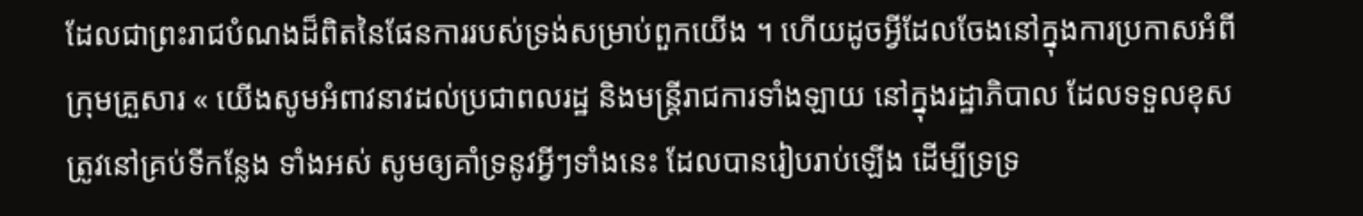ដែលជាព្រះរាជបំណងដ៏ពិតនៃផែនការរបស់ទ្រង់សម្រាប់ពួកយើង ។ ហើយដូចអ្វីដែលចែងនៅក្នុងការប្រកាសអំពី ក្រុមគ្រួសារ « យើងសូមអំពាវនាវដល់ប្រជាពលរដ្ឋ និងមន្ត្រីរាជការទាំងឡាយ នៅក្នុងរដ្ឋាភិបាល ដែលទទួលខុសត្រូវនៅគ្រប់ទីកន្លែង ទាំងអស់ សូមឲ្យគាំទ្រនូវអ្វីៗទាំងនេះ ដែលបានរៀបរាប់ឡើង ដើម្បីទ្រទ្រ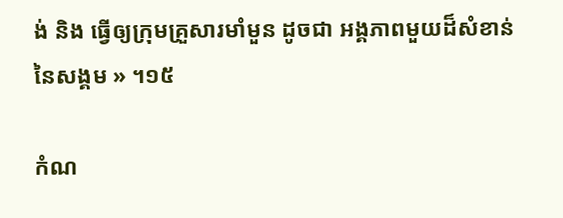ង់ និង ធ្វើឲ្យក្រុមគ្រួសារមាំមួន ដូចជា អង្គភាពមួយដ៏សំខាន់នៃសង្គម » ។១៥

កំណ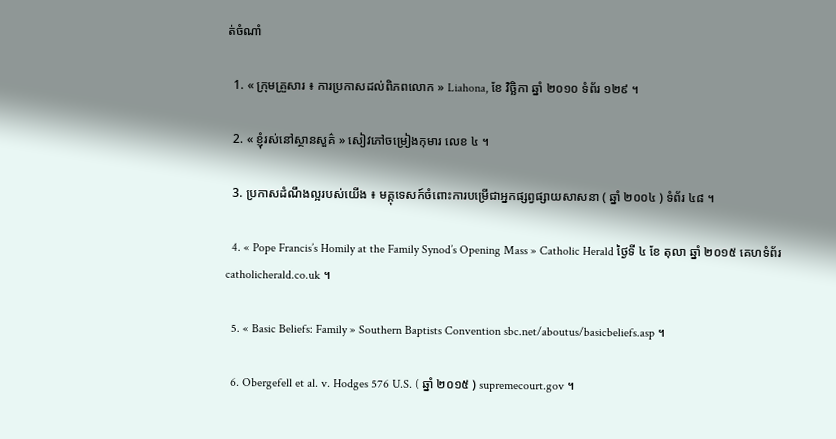ត់ចំណាំ

  1. « ក្រុមគ្រួសារ ៖ ការប្រកាសដល់ពិភពលោក » Liahona, ខែ វិច្ឆិកា ឆ្នាំ ២០១០ ទំព័រ ១២៩ ។

  2. « ខ្ញុំរស់នៅស្ថានសួគ៌ » សៀវភៅចម្រៀងកុមារ លេខ ៤ ។

  3. ប្រកាសដំណឹងល្អរបស់យើង ៖ មគ្គុទេសក៍ចំពោះការបម្រើជាអ្នកផ្សព្វផ្សាយសាសនា ( ឆ្នាំ ២០០៤ ) ទំព័រ ៤៨ ។

  4. « Pope Francis’s Homily at the Family Synod’s Opening Mass » Catholic Herald ថ្ងៃទី ៤ ខែ តុលា ឆ្នាំ ២០១៥ គេហទំព័រ catholicherald.co.uk ។

  5. « Basic Beliefs: Family » Southern Baptists Convention sbc.net/aboutus/basicbeliefs.asp ។

  6. Obergefell et al. v. Hodges 576 U.S. ( ឆ្នាំ ២០១៥ ) supremecourt.gov ។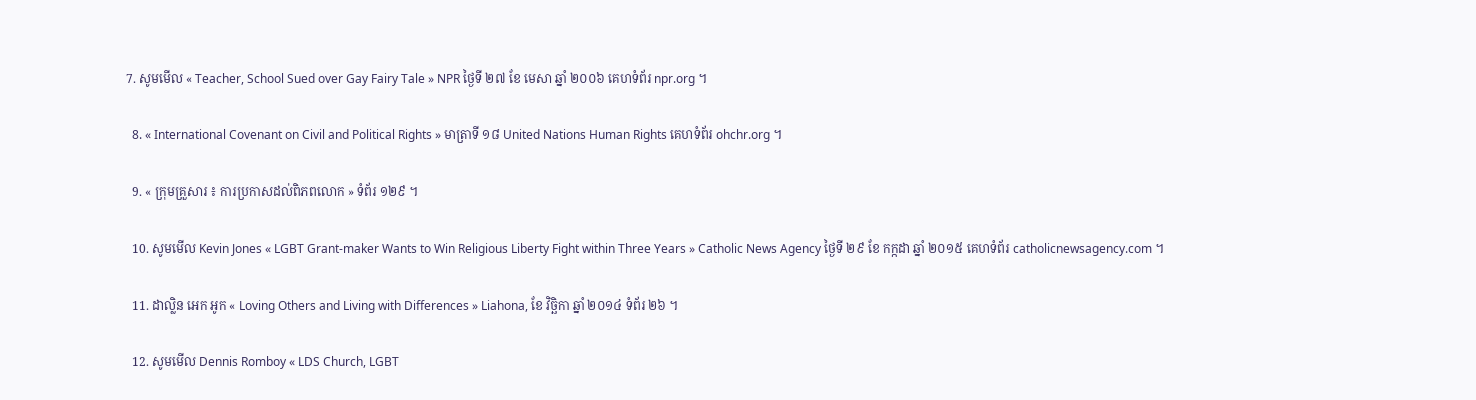7. សូមមើល « Teacher, School Sued over Gay Fairy Tale » NPR ថ្ងៃទី ២៧ ខែ មេសា ឆ្នាំ ២០០៦ គេហទំព័រ npr.org ។

  8. « International Covenant on Civil and Political Rights » មាត្រាទី ១៨ United Nations Human Rights គេហទំព័រ ohchr.org ។

  9. « ក្រុមគ្រួសារ ៖ ការប្រកាសដល់ពិភពលោក » ទំព័រ ១២៩ ។

  10. សូមមើល Kevin Jones « LGBT Grant-maker Wants to Win Religious Liberty Fight within Three Years » Catholic News Agency ថ្ងៃទី ២៩ ខែ កក្កដា ឆ្នាំ ២០១៥ គេហទំព័រ catholicnewsagency.com ។

  11. ដាល្លិន អេក អូក « Loving Others and Living with Differences » Liahona, ខែ វិច្ឆិកា ឆ្នាំ ២០១៤ ទំព័រ ២៦ ។

  12. សូមមើល Dennis Romboy « LDS Church, LGBT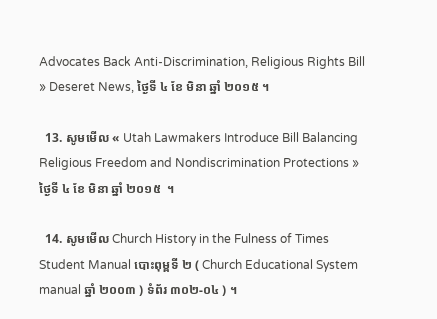Advocates Back Anti-Discrimination, Religious Rights Bill » Deseret News, ថ្ងៃទី ៤ ខែ មិនា ឆ្នាំ ២០១៥ ។

  13. សូមមើល « Utah Lawmakers Introduce Bill Balancing Religious Freedom and Nondiscrimination Protections » ថ្ងៃទី ៤ ខែ មិនា ឆ្នាំ ២០១៥  ។

  14. សូមមើល Church History in the Fulness of Times Student Manual បោះពុម្ពទី ២ ( Church Educational System manual ឆ្នាំ ២០០៣ ) ទំព័រ ៣០២-០៤ ) ។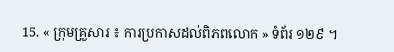15. « ក្រុមគ្រួសារ ៖ ការប្រកាសដល់ពិភពលោក » ទំព័រ ១២៩ ។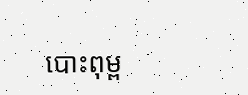បោះពុម្ព